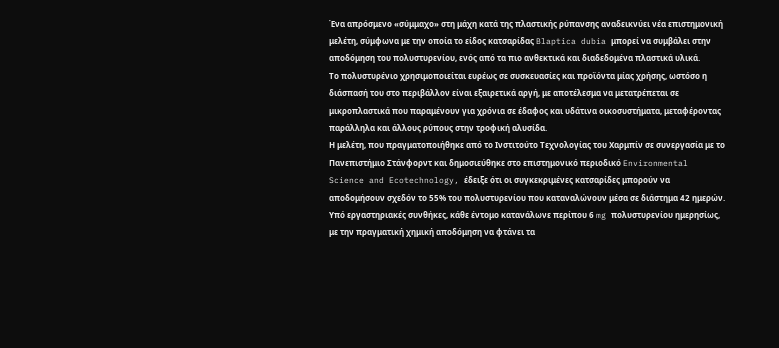Ένα απρόσμενο «σύμμαχο» στη μάχη κατά της πλαστικής ρύπανσης αναδεικνύει νέα επιστημονική μελέτη, σύμφωνα με την οποία το είδος κατσαρίδας Blaptica dubia μπορεί να συμβάλει στην αποδόμηση του πολυστυρενίου, ενός από τα πιο ανθεκτικά και διαδεδομένα πλαστικά υλικά.
Το πολυστυρένιο χρησιμοποιείται ευρέως σε συσκευασίες και προϊόντα μίας χρήσης, ωστόσο η διάσπασή του στο περιβάλλον είναι εξαιρετικά αργή, με αποτέλεσμα να μετατρέπεται σε μικροπλαστικά που παραμένουν για χρόνια σε έδαφος και υδάτινα οικοσυστήματα, μεταφέροντας παράλληλα και άλλους ρύπους στην τροφική αλυσίδα.
Η μελέτη, που πραγματοποιήθηκε από το Ινστιτούτο Τεχνολογίας του Χαρμπίν σε συνεργασία με το Πανεπιστήμιο Στάνφορντ και δημοσιεύθηκε στο επιστημονικό περιοδικό Environmental Science and Ecotechnology, έδειξε ότι οι συγκεκριμένες κατσαρίδες μπορούν να αποδομήσουν σχεδόν το 55% του πολυστυρενίου που καταναλώνουν μέσα σε διάστημα 42 ημερών.
Υπό εργαστηριακές συνθήκες, κάθε έντομο κατανάλωνε περίπου 6 mg πολυστυρενίου ημερησίως, με την πραγματική χημική αποδόμηση να φτάνει τα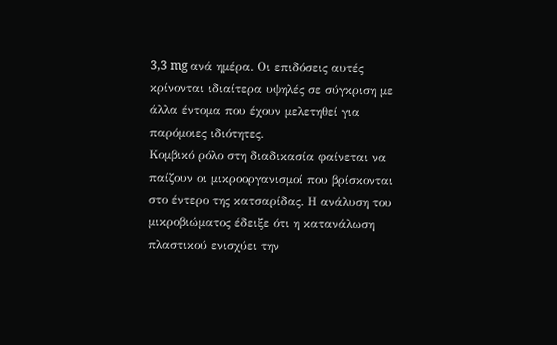3,3 mg ανά ημέρα. Οι επιδόσεις αυτές κρίνονται ιδιαίτερα υψηλές σε σύγκριση με άλλα έντομα που έχουν μελετηθεί για παρόμοιες ιδιότητες.
Κομβικό ρόλο στη διαδικασία φαίνεται να παίζουν οι μικροοργανισμοί που βρίσκονται στο έντερο της κατσαρίδας. Η ανάλυση του μικροβιώματος έδειξε ότι η κατανάλωση πλαστικού ενισχύει την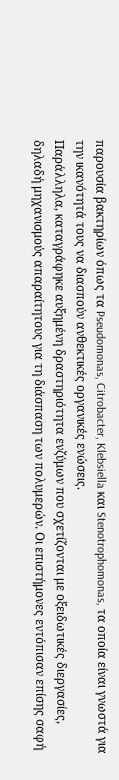παρουσία βακτηρίων όπως τα Pseudomonas, Citrobacter, Klebsiella και Stenotrophomonas, τα οποία είναι γνωστά για την ικανότητά τους να διασπούν ανθεκτικές οργανικές ενώσεις.
Παράλληλα, καταγράφηκε αυξημένη δραστηριότητα ενζύμων που σχετίζονται με οξειδωτικές διεργασίες, δηλαδή μηχανισμούς απαραίτητους για τη διάσπαση των πολυμερών. Οι επιστήμονες εντόπισαν επίσης σαφή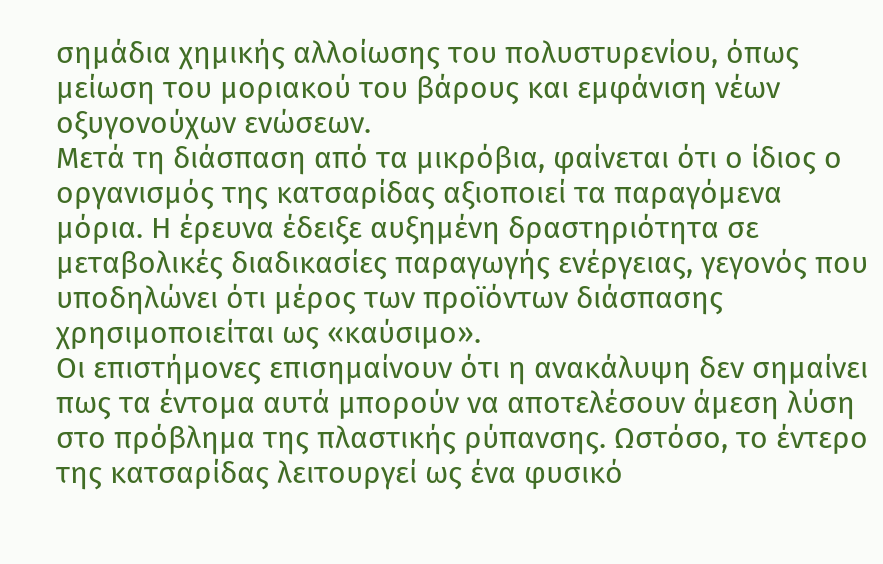σημάδια χημικής αλλοίωσης του πολυστυρενίου, όπως μείωση του μοριακού του βάρους και εμφάνιση νέων οξυγονούχων ενώσεων.
Μετά τη διάσπαση από τα μικρόβια, φαίνεται ότι ο ίδιος ο οργανισμός της κατσαρίδας αξιοποιεί τα παραγόμενα μόρια. Η έρευνα έδειξε αυξημένη δραστηριότητα σε μεταβολικές διαδικασίες παραγωγής ενέργειας, γεγονός που υποδηλώνει ότι μέρος των προϊόντων διάσπασης χρησιμοποιείται ως «καύσιμο».
Οι επιστήμονες επισημαίνουν ότι η ανακάλυψη δεν σημαίνει πως τα έντομα αυτά μπορούν να αποτελέσουν άμεση λύση στο πρόβλημα της πλαστικής ρύπανσης. Ωστόσο, το έντερο της κατσαρίδας λειτουργεί ως ένα φυσικό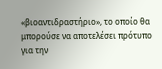«βιοαντιδραστήριο», το οποίο θα μπορούσε να αποτελέσει πρότυπο για την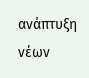ανάπτυξη νέων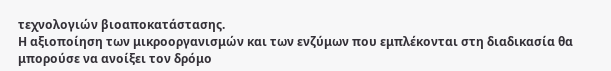τεχνολογιών βιοαποκατάστασης.
Η αξιοποίηση των μικροοργανισμών και των ενζύμων που εμπλέκονται στη διαδικασία θα μπορούσε να ανοίξει τον δρόμο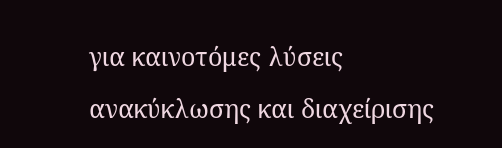για καινοτόμες λύσεις ανακύκλωσης και διαχείρισης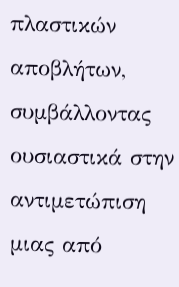πλαστικών αποβλήτων, συμβάλλοντας ουσιαστικά στην αντιμετώπιση μιας από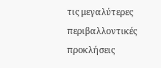τις μεγαλύτερες περιβαλλοντικές προκλήσεις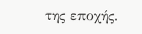της εποχής.